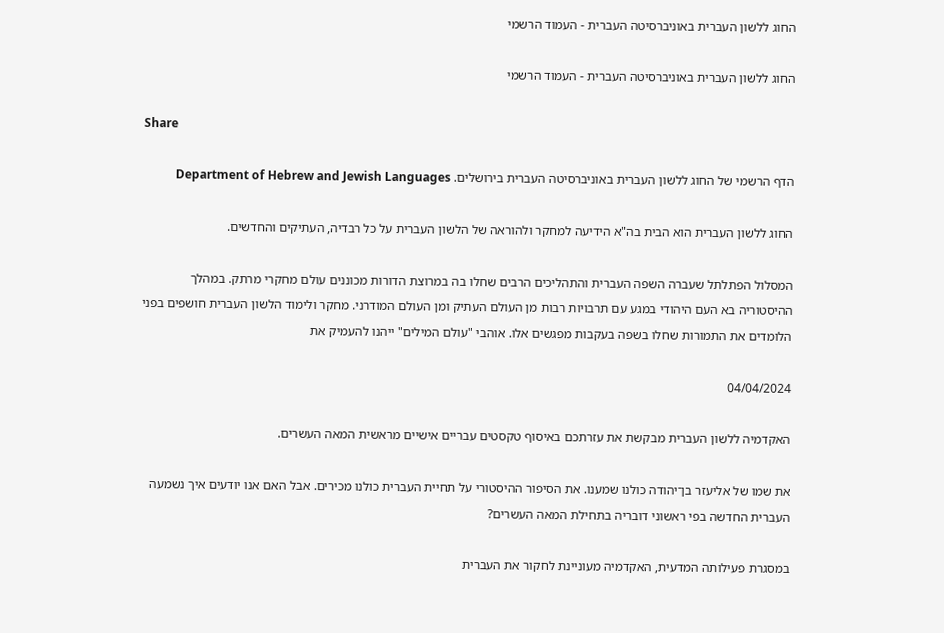החוג ללשון העברית באוניברסיטה העברית - העמוד הרשמי

החוג ללשון העברית באוניברסיטה העברית - העמוד הרשמי

Share

הדף הרשמי של החוג ללשון העברית באוניברסיטה העברית בירושלים. Department of Hebrew and Jewish Languages

החוג ללשון העברית הוא הבית בה"א הידיעה למחקר ולהוראה של הלשון העברית על כל רבדיה, העתיקים והחדשים.

המסלול הפתלתל שעברה השפה העברית והתהליכים הרבים שחלו בה במרוצת הדורות מכוננים עולם מחקרי מרתק. במהלך ההיסטוריה בא העם היהודי במגע עם תרבויות רבות מן העולם העתיק ומן העולם המודרני. מחקר ולימוד הלשון העברית חושפים בפני הלומדים את התמורות שחלו בשפה בעקבות מפגשים אלו. אוהבי "עולם המילים" ייהנו להעמיק את

04/04/2024

האקדמיה ללשון העברית מבקשת את עזרתכם באיסוף טקסטים עבריים אישיים מראשית המאה העשרים.

את שמו של אליעזר בן־יהודה כולנו שמענו. את הסיפור ההיסטורי על תחיית העברית כולנו מכירים. אבל האם אנו יודעים איך נשמעה העברית החדשה בפי ראשוני דובריה בתחילת המאה העשרים?

במסגרת פעילותה המדעית, האקדמיה מעוניינת לחקור את העברית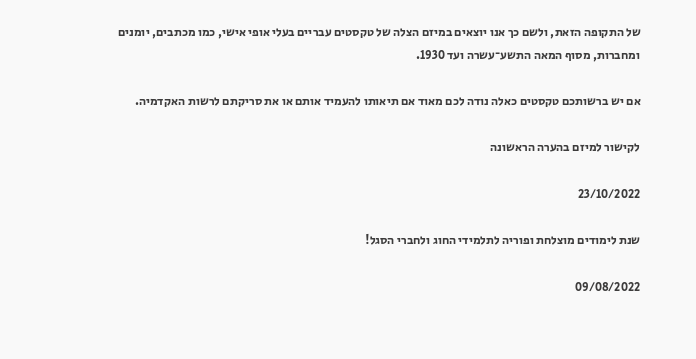של התקופה הזאת, ולשם כך אנו יוצאים במיזם הצלה של טקסטים עבריים בעלי אופי אישי, כמו מכתבים, יומנים ומחברות, מסוף המאה התשע־עשרה ועד 1930.

אם יש ברשותכם טקסטים כאלה נודה לכם מאוד אם תיאותו להעמיד אותם או את סריקתם לרשות האקדמיה.

לקישור למיזם בהערה הראשונה

23/10/2022

שנת לימודים מוצלחת ופוריה לתלמידי החוג ולחברי הסגל!

09/08/2022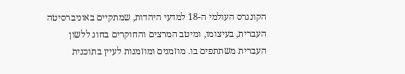הקונגרס העולמי ה-18 למדעי היהדות, שמתקיים באוניברסיטה העברית, בעיצומו, ומיטב המרצים והחוקרים בחוג ללשון העברית משתתפים בו. מוזמנים ומוזמנות לעיין בתוכנית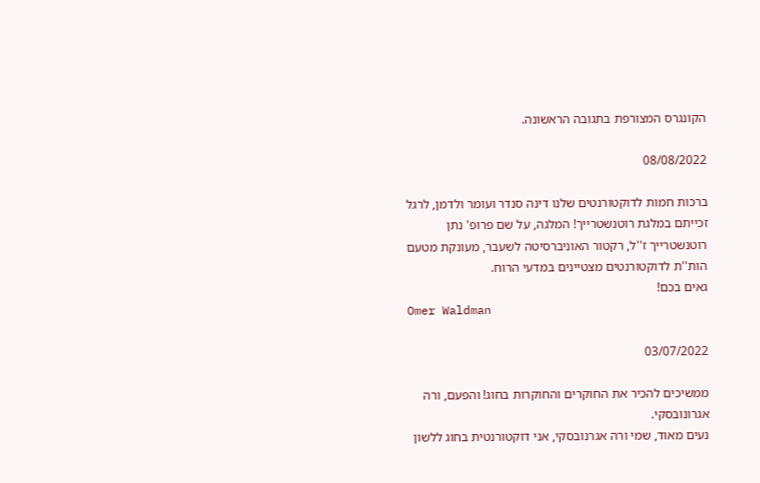הקונגרס המצורפת בתגובה הראשונה.

08/08/2022

ברכות חמות לדוקטורנטים שלנו דינה סנדר ועומר ולדמן, לרגל זכייתם במלגת רוטנשטרייך! המלגה, על שם פרופ' נתן רוטנשטרייך ז''ל, רקטור האוניברסיטה לשעבר, מעונקת מטעם הות''ת לדוקטורנטים מצטיינים במדעי הרוח.
גאים בכם!
Omer Waldman

03/07/2022

ממשיכים להכיר את החוקרים והחוקרות בחוג! והפעם, ורה אגרונובסקי.
נעים מאוד, שמי ורה אגרנובסקי, אני דוקטורנטית בחוג ללשון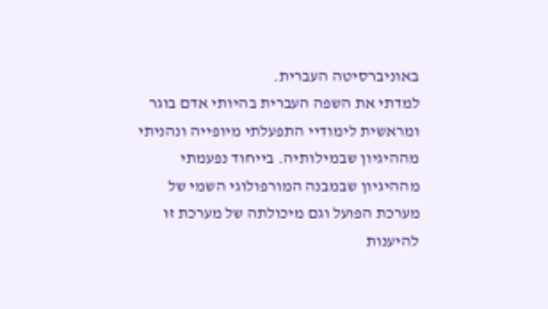באוניברסיטה העברית.
למדתי את השפה העברית בהיותי אדם בוגר ומראשית לימודיי התפעלתי מיופייה ונהניתי מההיגיון שבמילותיה. בייחוד נפעמתי מההיגיון שבמבנה המורפולוגי השמי של מערכת הפועל וגם מיכולתה של מערכת זו להיענות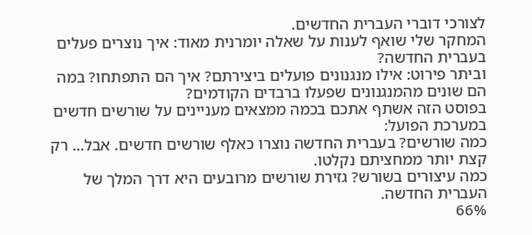לצורכי דוברי העברית החדשים.
המחקר שלי שואף לענות על שאלה יומרנית מאוד: איך נוצרים פעלים בעברית החדשה?
וביתר פירוט: אילו מנגנונים פועלים ביצירתם? איך הם התפתחו? במה הם שונים מהמנגנונים שפעלו ברבדים הקודמים?
בפוסט הזה אשתף אתכם בכמה ממצאים מעניינים על שורשים חדשים במערכת הפועל:
כמה שורשים? בעברית החדשה נוצרו כאלף שורשים חדשים. אבל... רק קצת יותר ממחציתם נקלטו.
כמה עיצורים בשורש? גזירת שורשים מרובעים היא דרך המלך של העברית החדשה.
66%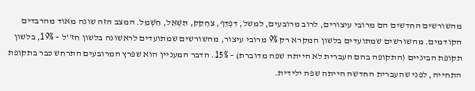מהשורשים החדשים הם מרובי עיצורים, לרוב מרובעים, למשל, דִּפְדֵּף, צִחְקֵק, תִּשְׁאֵל, חִשְׁמֵל. המצב הזה שונה מאוד מהרבדים הקודמים. מהשורשים שמתועדים בלשון המקרא רק 9% מרובי עיצור, מהשורשים שמתועדים לראשונה בלשון חז''ל – 19%, בלשון תקופת הביניים (התקופה בהם העברית לא הייתה שפה מדוברת) – 15%. הדבר המעניין הוא שפרץ המרובעים התרחש כבר בתקופת התחייה, לפני שהעברית החדשה הייתה שפה ילידית.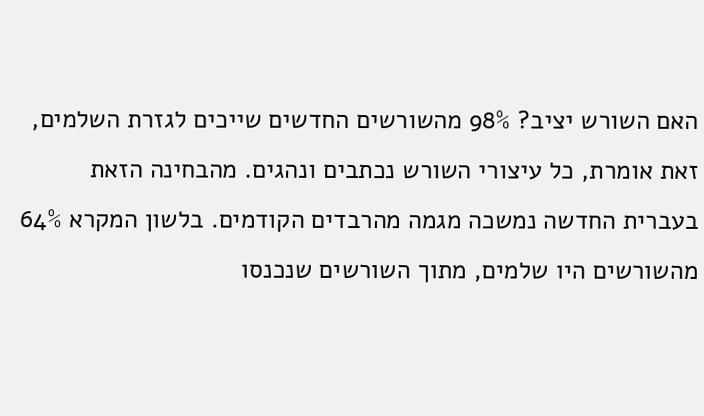האם השורש יציב? 98% מהשורשים החדשים שייכים לגזרת השלמים, זאת אומרת, כל עיצורי השורש נכתבים ונהגים. מהבחינה הזאת בעברית החדשה נמשכה מגמה מהרבדים הקודמים. בלשון המקרא 64% מהשורשים היו שלמים, מתוך השורשים שנכנסו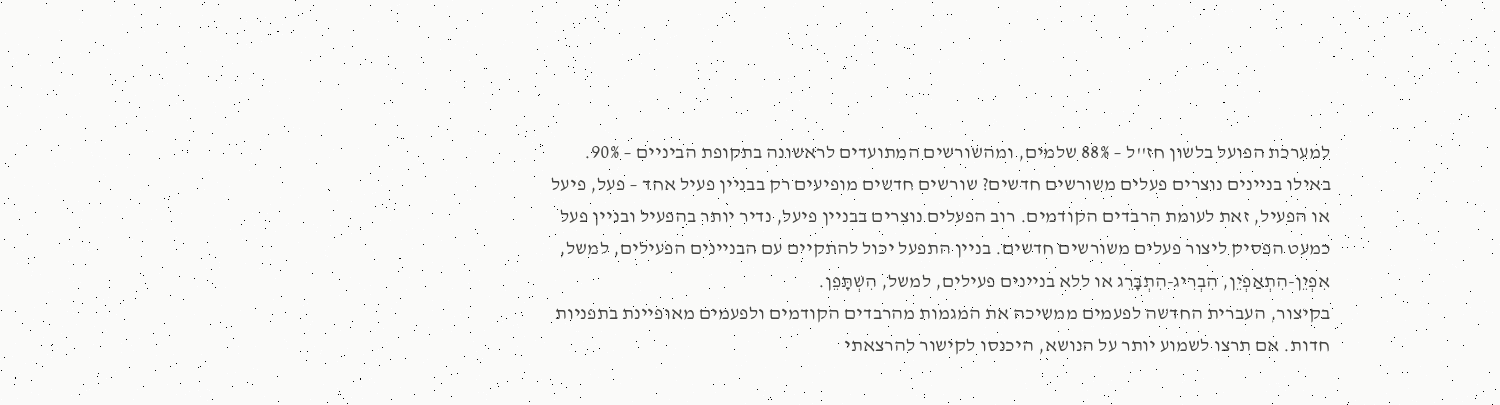למערכת הפועל בלשון חז''ל – 88% שלמים, ומהשורשים המתועדים לראשונה בתקופת הביניים – 90%.
באילו בניינים נוצרים פעלים משורשים חדשים? שורשים חדשים מופיעים רק בבניין פעיל אחד – פעל, פיעל או הפעיל, זאת לעומת הרבדים הקודמים. רוב הפעלים נוצרים בבניין פיעל, נדיר יותר בהפעיל ובניין פעל כמעט הפסיק ליצור פעלים משורשים חדשים. בניין התפעל יכול להתקיים עם הבניינים הפעילים, למשל, אִפְיֵן-הִתְאַפְיֵן, הִבְרִיג-הִתְבָּרֵג או ללא בניינים פעילים, למשל, הִשְׁתָּפֵן.
בקיצור, העברית החדשה לפעמים ממשיכה את המגמות מהרבדים הקודמים ולפעמים מאופיינת בתפניות חדות. אם תרצו לשמוע יותר על הנושא, היכנסו לקישור להרצאתי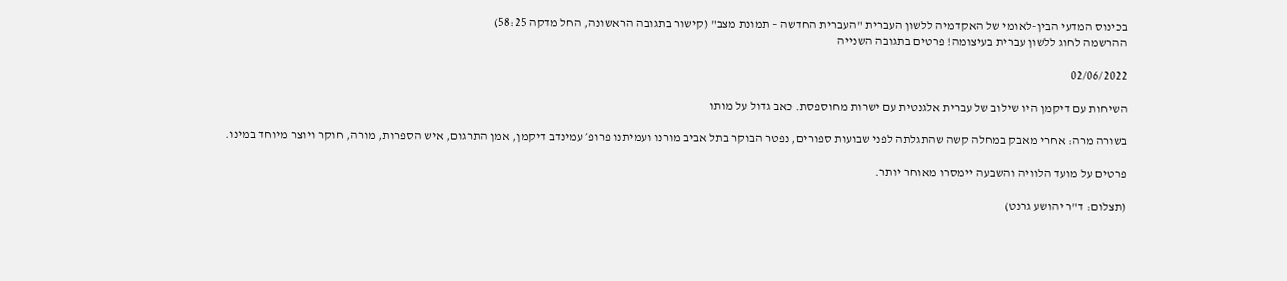בכינוס המדעי הבין-לאומי של האקדמיה ללשון העברית "העברית החדשה – תמונת מצב" (קישור בתגובה הראשונה, החל מדקה 58:25)
ההרשמה לחוג ללשון עברית בעיצומה! פרטים בתגובה השנייה

02/06/2022

השיחות עם דיקמן היו שילוב של עברית אלגנטית עם ישרות מחוספסת. כאב גדול על מותו

בשורה מרה: אחרי מאבק במחלה קשה שהתגלתה לפני שבועות ספורים, נפטר הבוקר בתל אביב מורנו ועמיתנו פרופ׳ עמינדב דיקמן, אמן התרגום, איש הספרות, מורה, חוקר ויוצר מיוחד במינו.

פרטים על מועד הלוויה והשבעה יימסרו מאוחר יותר.

(תצלום: ד"ר יהושע גרנט)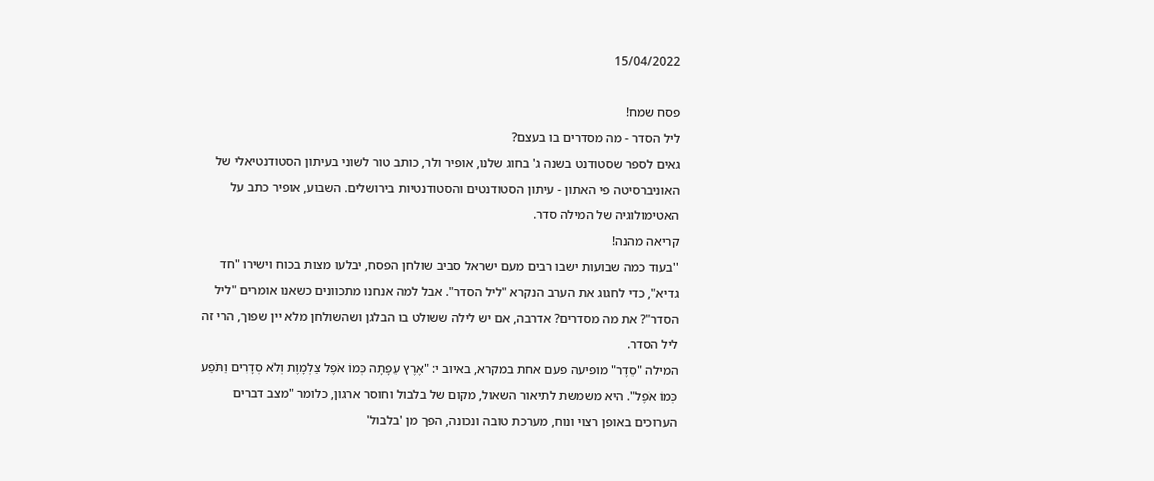15/04/2022

פסח שמח!
ליל הסדר - מה מסדרים בו בעצם?
גאים לספר שסטודנט בשנה ג' בחוג שלנו, אופיר ולר, כותב טור לשוני בעיתון הסטודנטיאלי של האוניברסיטה פי האתון - עיתון הסטודנטים והסטודנטיות בירושלים. השבוע, אופיר כתב על האטימולוגיה של המילה סדר.
קריאה מהנה!
''בעוד כמה שבועות ישבו רבים מעם ישראל סביב שולחן הפסח, יבלעו מצות בכוח וישירו "חד גדיא", כדי לחגוג את הערב הנקרא "ליל הסדר". אבל למה אנחנו מתכוונים כשאנו אומרים "ליל הסדר"? את מה מסדרים? אדרבה, אם יש לילה ששולט בו הבלגן ושהשולחן מלא יין שפוך, הרי זה ליל הסדר.
המילה "סֵדֶר" מופיעה פעם אחת במקרא, באיוב י: "אֶרֶץ עֵפָתָה כְּמוֹ אֹפֶל צַלְמָוֶת וְלֹא סְדָרִים וַתֹּפַע כְּמוֹ אֹפֶל". היא משמשת לתיאור השאול, מקום של בלבול וחוסר ארגון, כלומר "מצב דברים הערוכים באופן רצוי ונוח, מערכת טובה ונכונה, הפך מן 'בלבול'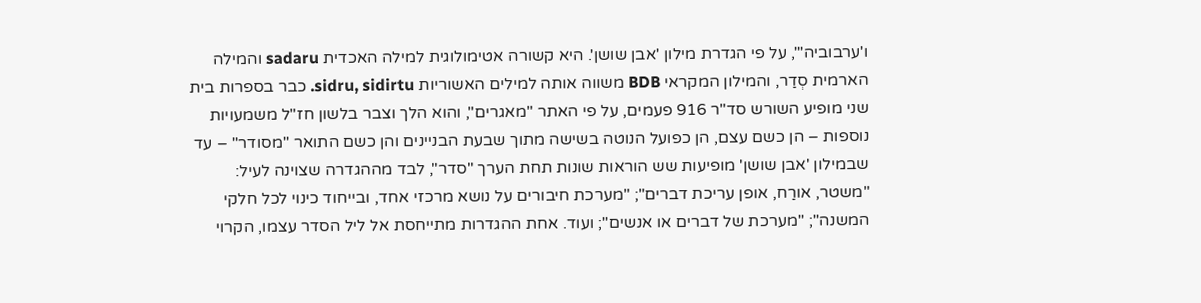ו'ערבוביה'", על פי הגדרת מילון 'אבן שושן'. היא קשורה אטימולוגית למילה האכדית sadaru והמילה הארמית סְדַר, והמילון המקראי BDB משווה אותה למילים האשוריות sidru, sidirtu. כבר בספרות בית שני מופיע השורש סד"ר 916 פעמים, על פי האתר "מאגרים", והוא הלך וצבר בלשון חז"ל משמעויות נוספות – הן כשם עצם, הן כפועל הנוטה בשישה מתוך שבעת הבניינים והן כשם התואר "מסודר" – עד שבמילון 'אבן שושן' מופיעות שש הוראות שונות תחת הערך "סדר", לבד מההגדרה שצוינה לעיל: "משטר, אורַח, אופן עריכת דברים"; "מערכת חיבורים על נושא מרכזי אחד, ובייחוד כינוי לכל חלקי המשנה"; "מערכת של דברים או אנשים"; ועוד. אחת ההגדרות מתייחסת אל ליל הסדר עצמו, הקרוי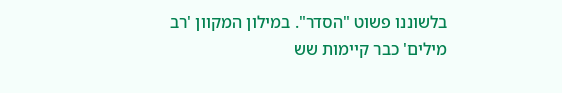בלשוננו פשוט "הסדר". במילון המקוון 'רב מילים' כבר קיימות שש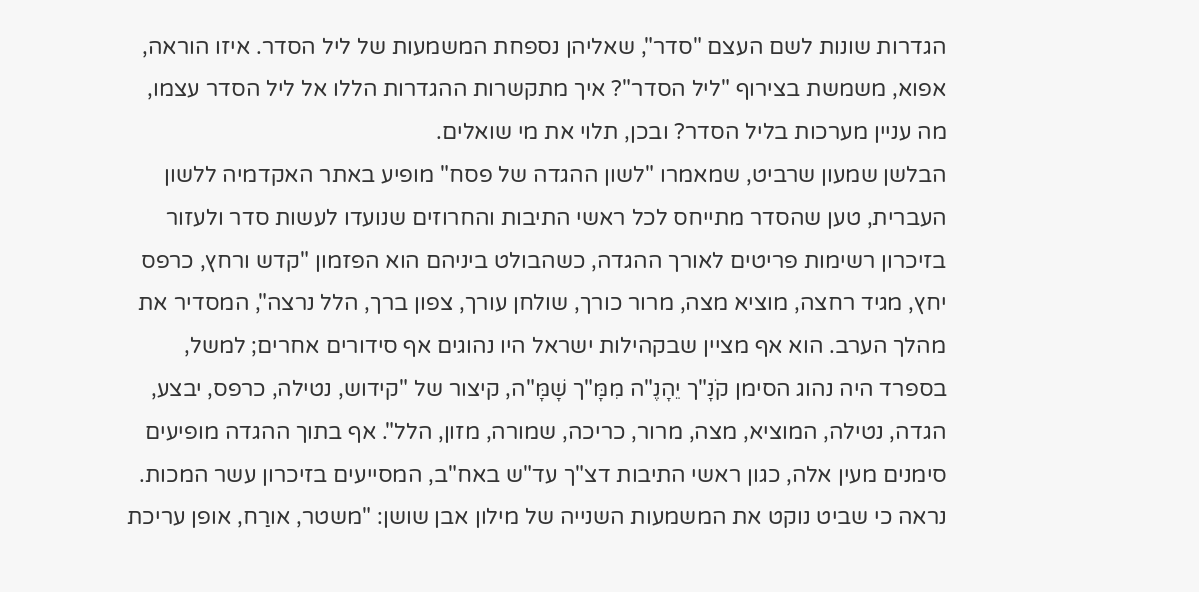הגדרות שונות לשם העצם "סדר", שאליהן נספחת המשמעות של ליל הסדר. איזו הוראה, אפוא, משמשת בצירוף "ליל הסדר"? איך מתקשרות ההגדרות הללו אל ליל הסדר עצמו, מה עניין מערכות בליל הסדר? ובכן, תלוי את מי שואלים.
הבלשן שמעון שרביט, שמאמרו "לשון ההגדה של פסח" מופיע באתר האקדמיה ללשון העברית, טען שהסדר מתייחס לכל ראשי התיבות והחרוזים שנועדו לעשות סדר ולעזור בזיכרון רשימות פריטים לאורך ההגדה, כשהבולט ביניהם הוא הפזמון "קדש ורחץ, כרפס יחץ, מגיד רחצה, מוציא מצה, מרור כורך, שולחן עורך, צפון ברך, הלל נרצה", המסדיר את מהלך הערב. הוא אף מציין שבקהילות ישראל היו נהוגים אף סידורים אחרים; למשל, בספרד היה נהוג הסימן קֹנָ"ך יֵהָנֶ"ה מִמָּ"ך שָׁמָּ"ה, קיצור של "קידוש, נטילה, כרפס, יבצע, הגדה, נטילה, המוציא, מצה, מרור, כריכה, שמורה, מזון, הלל". אף בתוך ההגדה מופיעים סימנים מעין אלה, כגון ראשי התיבות דצ"ך עד"ש באח"ב, המסייעים בזיכרון עשר המכות. נראה כי שביט נוקט את המשמעות השנייה של מילון אבן שושן: "משטר, אורַח, אופן עריכת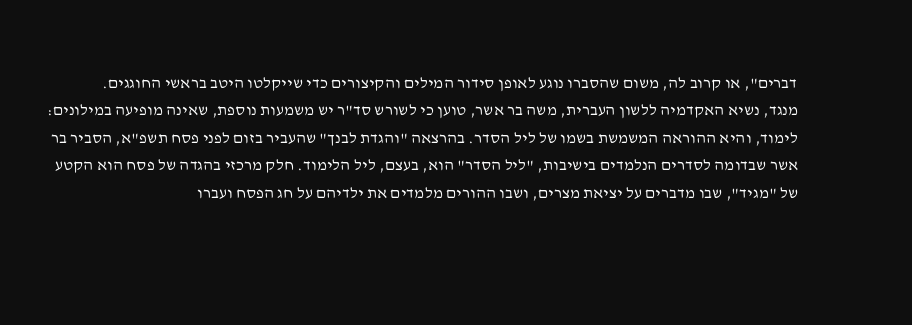דברים", או קרוב לה, משום שהסברו נוגע לאופן סידור המילים והקיצורים כדי שייקלטו היטב בראשי החוגגים.
מנגד, נשיא האקדמיה ללשון העברית, משה בר אשר, טוען כי לשורש סד"ר יש משמעות נוספת, שאינה מופיעה במילונים: לימוד, והיא ההוראה המשמשת בשמו של ליל הסדר. בהרצאה "והגדת לבנך" שהעביר בזום לפני פסח תשפ"א, הסביר בר אשר שבדומה לסדרים הנלמדים בישיבות, "ליל הסדר" הוא, בעצם, ליל הלימוד. חלק מרכזי בהגדה של פסח הוא הקטע של "מגיד", שבו מדברים על יציאת מצרים, ושבו ההורים מלמדים את ילדיהם על חג הפסח ועברו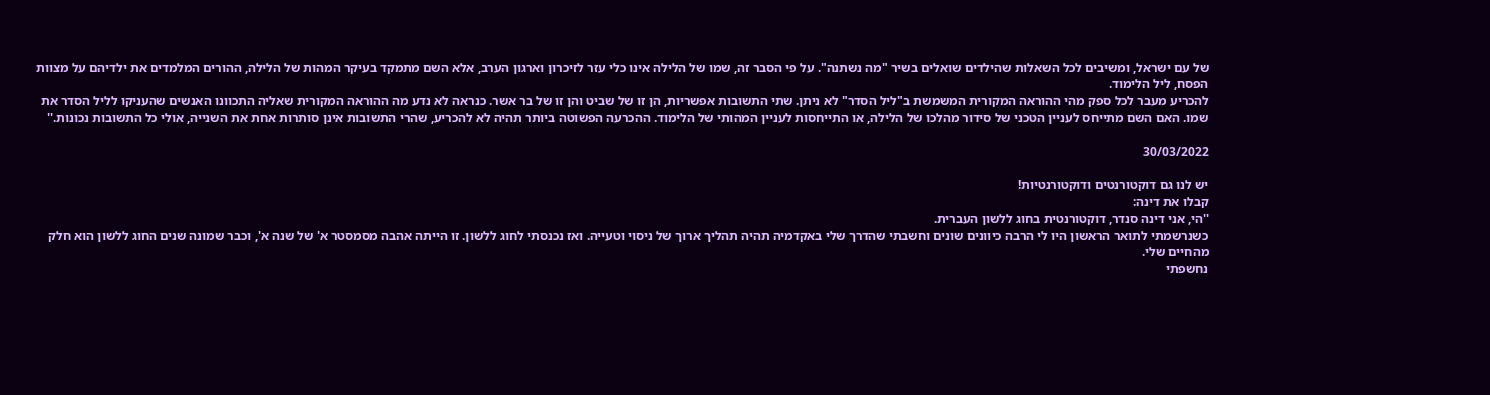של עם ישראל, ומשיבים לכל השאלות שהילדים שואלים בשיר "מה נשתנה". על פי הסבר זה, שמו של הלילה אינו כלי עזר לזיכרון וארגון הערב, אלא השם מתמקד בעיקר המהות של הלילה, ההורים המלמדים את ילדיהם על מצוות הפסח, ליל הלימוד.
להכריע מעבר לכל ספק מהי ההוראה המקורית המשמשת ב"ליל הסדר" לא ניתן. שתי התשובות אפשריות, הן זו של שביט והן זו של בר אשר. כנראה לא נדע מה ההוראה המקורית שאליה התכוונו האנשים שהעניקו לליל הסדר את שמו. האם השם מתייחס לעניין הטכני של סידור מהלכו של הלילה, או התייחסות לעניין המהותי של הלימוד. ההכרעה הפשוטה ביותר תהיה לא להכריע, שהרי התשובות אינן סותרות אחת את השנייה, אולי כל התשובות נכונות.''

30/03/2022

יש לנו גם דוקטורנטים ודוקטורנטיות!
קבלו את דינה:
''הי, אני דינה סנדר, דוקטורנטית בחוג ללשון העברית.
כשנרשמתי לתואר הראשון היו לי הרבה כיוונים שונים וחשבתי שהדרך שלי באקדמיה תהיה תהליך ארוך של ניסוי וטעייה. ואז נכנסתי לחוג ללשון. זו הייתה אהבה מסמסטר א' של שנה א', וכבר שמונה שנים החוג ללשון הוא חלק מהחיים שלי.
נחשפתי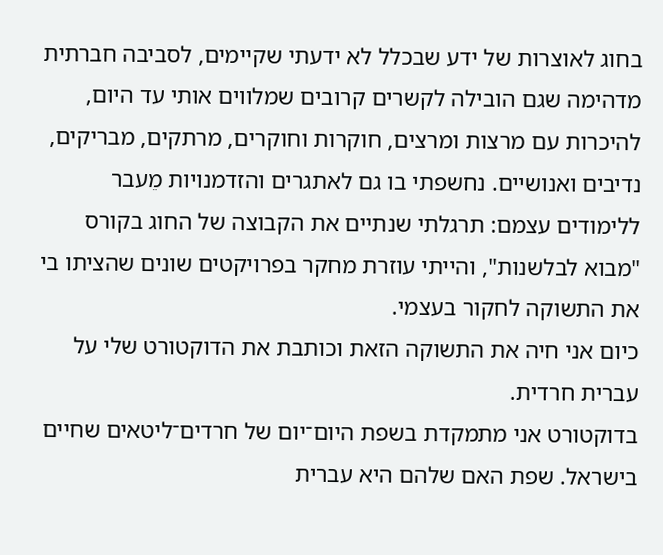בחוג לאוצרות של ידע שבכלל לא ידעתי שקיימים, לסביבה חברתית מדהימה שגם הובילה לקשרים קרובים שמלווים אותי עד היום, להיכרות עם מרצות ומרצים, חוקרות וחוקרים, מרתקים, מבריקים, נדיבים ואנושיים. נחשפתי בו גם לאתגרים והזדמנויות מֵעבר ללימודים עצמם: תרגלתי שנתיים את הקבוצה של החוג בקורס "מבוא לבלשנות", והייתי עוזרת מחקר בפרויקטים שונים שהציתו בי את התשוקה לחקור בעצמי.
כיום אני חיה את התשוקה הזאת וכותבת את הדוקטורט שלי על עברית חרדית.
בדוקטורט אני מתמקדת בשפת היום־יום של חרדים־ליטאים שחיים בישראל. שפת האם שלהם היא עברית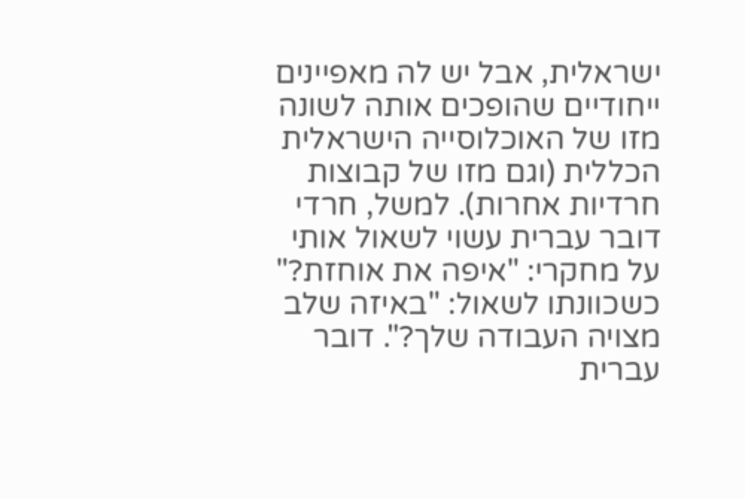ישראלית, אבל יש לה מאפיינים ייחודיים שהופכים אותה לשונה מזו של האוכלוסייה הישראלית הכללית (וגם מזו של קבוצות חרדיות אחרות). למשל, חרדי דובר עברית עשוי לשאול אותי על מחקרי: "איפה את אוחזת?" כשכוונתו לשאול: "באיזה שלב מצויה העבודה שלך?". דובר עברית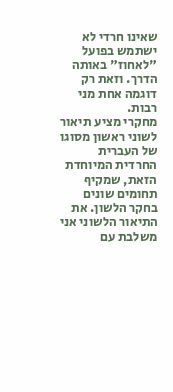שאינו חרדי לא ישתמש בפועל "לאחוז" באותה הדרך. וזאת רק דוגמה אחת מני רבות.
מחקרי מציע תיאור לשוני ראשון מסוגו של העברית החרדית המיוחדת הזאת, שמקיף תחומים שונים בחקר הלשון. את התיאור הלשוני אני משלבת עם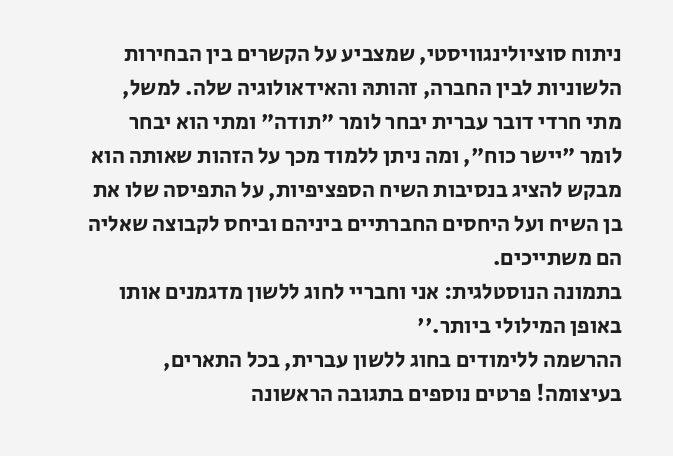ניתוח סוציולינגוויסטי, שמצביע על הקשרים בין הבחירות הלשוניות לבין החברה, זהותהּ והאידאולוגיה שלה. למשל, מתי חרדי דובר עברית יבחר לומר "תודה" ומתי הוא יבחר לומר "יישר כוח", ומה ניתן ללמוד מכך על הזהות שאותה הוא מבקש להציג בנסיבות השיח הספציפיות, על התפיסה שלו את בן השיח ועל היחסים החברתיים ביניהם וביחס לקבוצה שאליה הם משתייכים.
בתמונה הנוסטלגית: אני וחבריי לחוג ללשון מדגמנים אותו באופן המילולי ביותר.''
ההרשמה ללימודים בחוג ללשון עברית, בכל התארים, בעיצומה! פרטים נוספים בתגובה הראשונה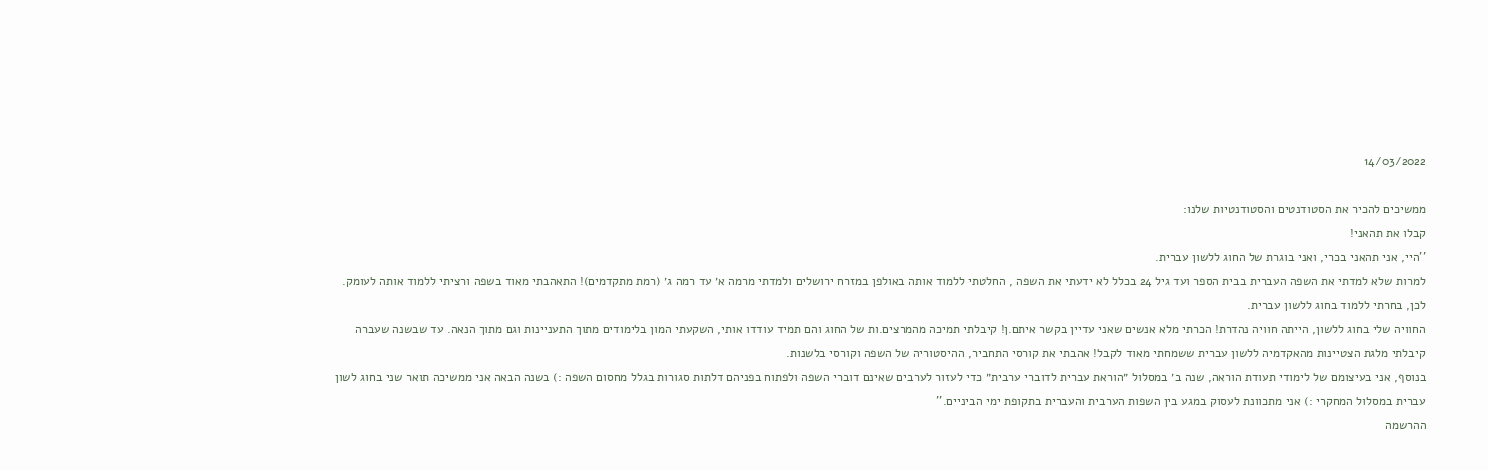14/03/2022

ממשיכים להכיר את הסטודנטים והסטודנטיות שלנו:
קבלו את תהאני!
''היי, אני תהאני בכרי, ואני בוגרת של החוג ללשון עברית.
למרות שלא למדתי את השפה העברית בבית הספר ועד גיל 24 בכלל לא ידעתי את השפה , החלטתי ללמוד אותה באולפן במזרח ירושלים ולמדתי מרמה א׳ עד רמה ג׳ (רמת מתקדמים)! התאהבתי מאוד בשפה ורציתי ללמוד אותה לעומק. לכן, בחרתי ללמוד בחוג ללשון עברית.
החוויה שלי בחוג ללשון, הייתה חוויה נהדרת! הכרתי מלא אנשים שאני עדיין בקשר איתם.ן! קיבלתי תמיכה מהמרצים.ות של החוג והם תמיד עודדו אותי, השקעתי המון בלימודים מתוך התעניינות וגם מתוך הנאה. עד שבשנה שעברה קיבלתי מלגת הצטיינות מהאקדמיה ללשון עברית ששמחתי מאוד לקבל! אהבתי את קורסי התחביר, ההיסטוריה של השפה וקורסי בלשנות.
בנוסף, אני בעיצומם של לימודי תעודת הוראה, שנה ב׳ במסלול ״הוראת עברית לדוברי ערבית״ כדי לעזור לערבים שאינם דוברי השפה ולפתוח בפניהם דלתות סגורות בגלל מחסום השפה :) בשנה הבאה אני ממשיכה תואר שני בחוג לשון עברית במסלול המחקרי :) אני מתכוונת לעסוק במגע בין השפות הערבית והעברית בתקופת ימי הביניים.''
ההרשמה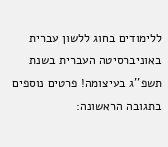ללימודים בחוג ללשון עברית באוניברסיטה העברית בשנת תשפ''ג בעיצומה! פרטים נוספים בתגובה הראשונה: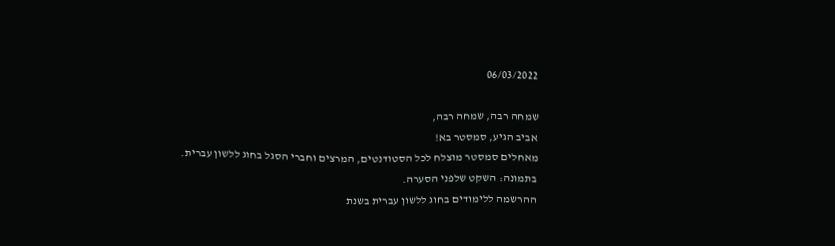06/03/2022

שמחה רבה, שמחה רבה,
אביב הגיע, סמסטר בא!
מאחלים סמסטר מוצלח לכל הסטודנטים, המרצים וחברי הסגל בחוג ללשון עברית.
בתמונה: השקט שלפני הסערה.
ההרשמה ללימודים בחוג ללשון עברית בשנת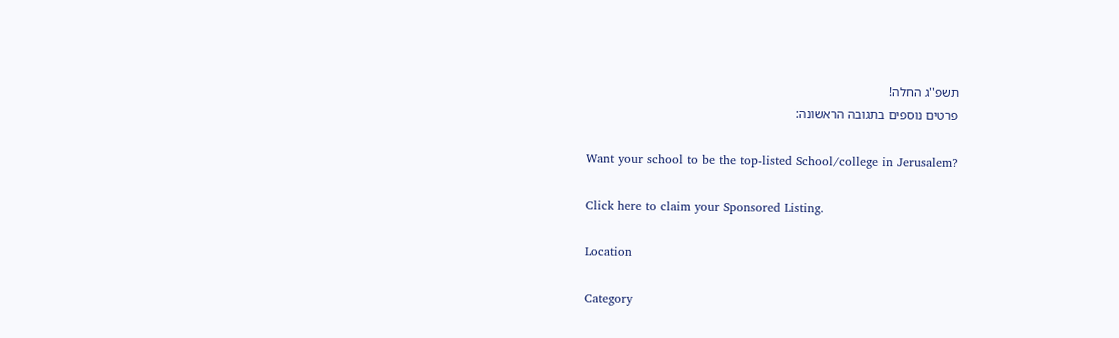תשפ''ג החלה!
פרטים נוספים בתגובה הראשונה:

Want your school to be the top-listed School/college in Jerusalem?

Click here to claim your Sponsored Listing.

Location

Category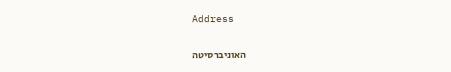Address


האוניברסיטה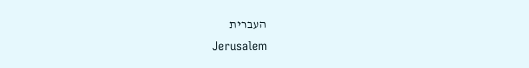העברית
Jerusalem